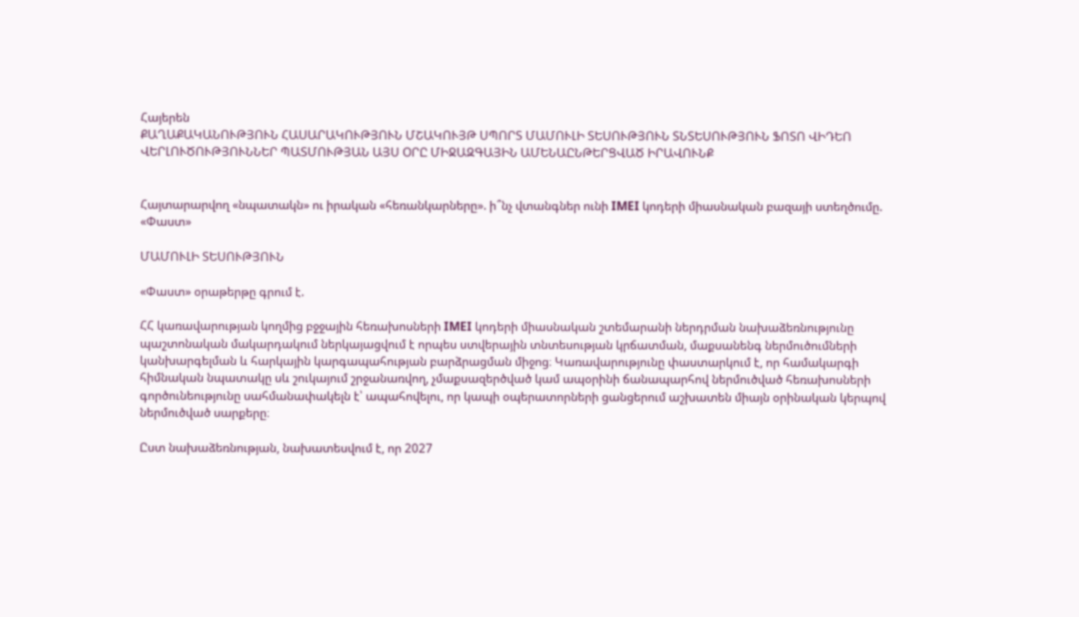Հայերեն
ՔԱՂԱՔԱԿԱՆՈՒԹՅՈՒՆ ՀԱՍԱՐԱԿՈՒԹՅՈՒՆ ՄՇԱԿՈՒՅԹ ՍՊՈՐՏ ՄԱՄՈՒԼԻ ՏԵՍՈՒԹՅՈՒՆ ՏՆՏԵՍՈՒԹՅՈՒՆ ՖՈՏՈ ՎԻԴԵՈ ՎԵՐԼՈՒԾՈՒԹՅՈՒՆՆԵՐ ՊԱՏՄՈՒԹՅԱՆ ԱՅՍ ՕՐԸ ՄԻՋԱԶԳԱՅԻՆ ԱՄԵՆԱԸՆԹԵՐՑՎԱԾ ԻՐԱՎՈՒՆՔ


Հայտարարվող «նպատակն» ու իրական «հեռանկարները». ի՞նչ վտանգներ ունի IMEI կոդերի միասնական բազայի ստեղծումը. «Փաստ»

ՄԱՄՈՒԼԻ ՏԵՍՈՒԹՅՈՒՆ

«Փաստ» օրաթերթը գրում է.

ՀՀ կառավարության կողմից բջջային հեռախոսների IMEI կոդերի միասնական շտեմարանի ներդրման նախաձեռնությունը պաշտոնական մակարդակում ներկայացվում է որպես ստվերային տնտեսության կրճատման, մաքսանենգ ներմուծումների կանխարգելման և հարկային կարգապահության բարձրացման միջոց։ Կառավարությունը փաստարկում է, որ համակարգի հիմնական նպատակը սև շուկայում շրջանառվող, չմաքսազերծված կամ ապօրինի ճանապարհով ներմուծված հեռախոսների գործունեությունը սահմանափակելն է՝ ապահովելու, որ կապի օպերատորների ցանցերում աշխատեն միայն օրինական կերպով ներմուծված սարքերը։

Ըստ նախաձեռնության, նախատեսվում է, որ 2027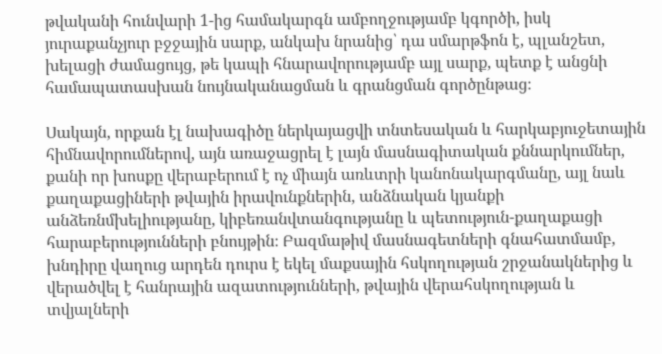թվականի հունվարի 1-ից համակարգն ամբողջությամբ կգործի, իսկ յուրաքանչյուր բջջային սարք, անկախ նրանից՝ դա սմարթֆոն է, պլանշետ, խելացի ժամացույց, թե կապի հնարավորությամբ այլ սարք, պետք է անցնի համապատասխան նույնականացման և գրանցման գործընթաց։

Սակայն, որքան էլ նախագիծը ներկայացվի տնտեսական և հարկաբյուջետային հիմնավորումներով, այն առաջացրել է լայն մասնագիտական քննարկումներ, քանի որ խոսքը վերաբերում է ոչ միայն առևտրի կանոնակարգմանը, այլ նաև քաղաքացիների թվային իրավունքներին, անձնական կյանքի անձեռնմխելիությանը, կիբեռանվտանգությանը և պետություն-քաղաքացի հարաբերությունների բնույթին։ Բազմաթիվ մասնագետների գնահատմամբ, խնդիրը վաղուց արդեն դուրս է եկել մաքսային հսկողության շրջանակներից և վերածվել է հանրային ազատությունների, թվային վերահսկողության և տվյալների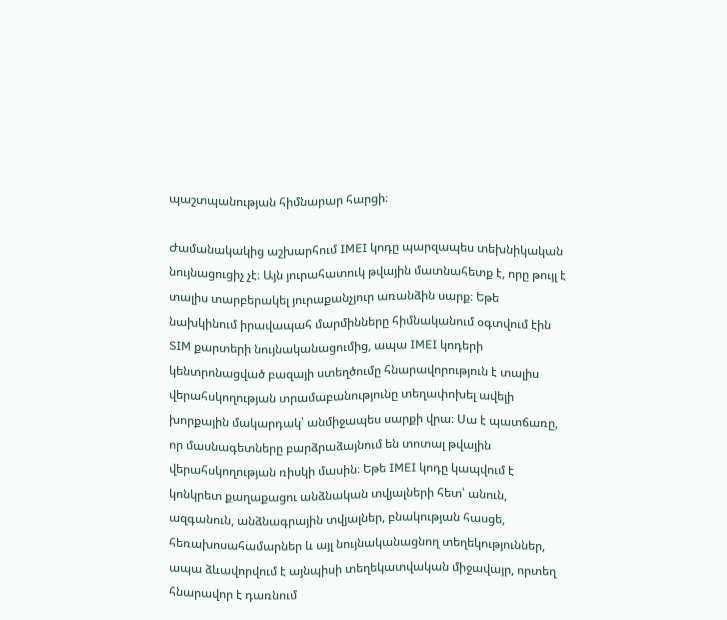պաշտպանության հիմնարար հարցի։

Ժամանակակից աշխարհում IMEI կոդը պարզապես տեխնիկական նույնացուցիչ չէ։ Այն յուրահատուկ թվային մատնահետք է, որը թույլ է տալիս տարբերակել յուրաքանչյուր առանձին սարք։ Եթե նախկինում իրավապահ մարմինները հիմնականում օգտվում էին SIM քարտերի նույնականացումից, ապա IMEI կոդերի կենտրոնացված բազայի ստեղծումը հնարավորություն է տալիս վերահսկողության տրամաբանությունը տեղափոխել ավելի խորքային մակարդակ՝ անմիջապես սարքի վրա։ Սա է պատճառը, որ մասնագետները բարձրաձայնում են տոտալ թվային վերահսկողության ռիսկի մասին։ Եթե IMEI կոդը կապվում է կոնկրետ քաղաքացու անձնական տվյալների հետ՝ անուն, ազգանուն, անձնագրային տվյալներ, բնակության հասցե, հեռախոսահամարներ և այլ նույնականացնող տեղեկություններ, ապա ձևավորվում է այնպիսի տեղեկատվական միջավայր, որտեղ հնարավոր է դառնում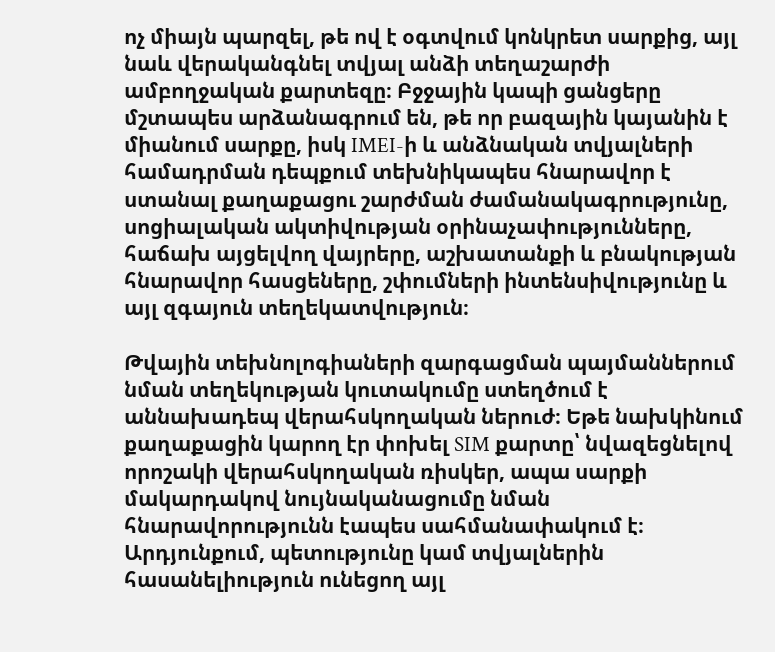ոչ միայն պարզել, թե ով է օգտվում կոնկրետ սարքից, այլ նաև վերականգնել տվյալ անձի տեղաշարժի ամբողջական քարտեզը։ Բջջային կապի ցանցերը մշտապես արձանագրում են, թե որ բազային կայանին է միանում սարքը, իսկ IMEI-ի և անձնական տվյալների համադրման դեպքում տեխնիկապես հնարավոր է ստանալ քաղաքացու շարժման ժամանակագրությունը, սոցիալական ակտիվության օրինաչափությունները, հաճախ այցելվող վայրերը, աշխատանքի և բնակության հնարավոր հասցեները, շփումների ինտենսիվությունը և այլ զգայուն տեղեկատվություն։

Թվային տեխնոլոգիաների զարգացման պայմաններում նման տեղեկության կուտակումը ստեղծում է աննախադեպ վերահսկողական ներուժ։ Եթե նախկինում քաղաքացին կարող էր փոխել SIM քարտը՝ նվազեցնելով որոշակի վերահսկողական ռիսկեր, ապա սարքի մակարդակով նույնականացումը նման հնարավորությունն էապես սահմանափակում է։ Արդյունքում, պետությունը կամ տվյալներին հասանելիություն ունեցող այլ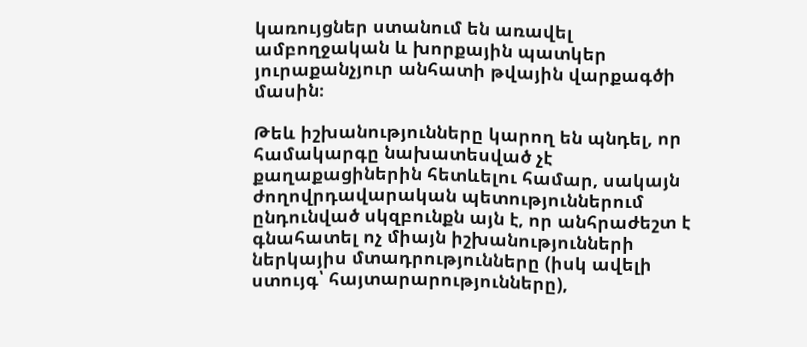կառույցներ ստանում են առավել ամբողջական և խորքային պատկեր յուրաքանչյուր անհատի թվային վարքագծի մասին։

Թեև իշխանությունները կարող են պնդել, որ համակարգը նախատեսված չէ քաղաքացիներին հետևելու համար, սակայն ժողովրդավարական պետություններում ընդունված սկզբունքն այն է, որ անհրաժեշտ է գնահատել ոչ միայն իշխանությունների ներկայիս մտադրությունները (իսկ ավելի ստույգ՝ հայտարարությունները),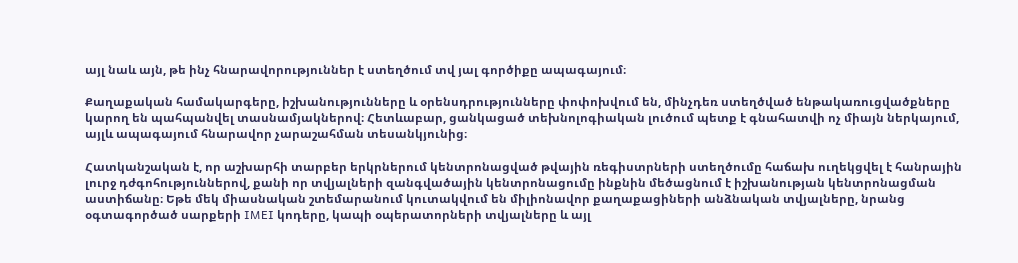այլ նաև այն, թե ինչ հնարավորություններ է ստեղծում տվ յալ գործիքը ապագայում։

Քաղաքական համակարգերը, իշխանությունները և օրենսդրությունները փոփոխվում են, մինչդեռ ստեղծված ենթակառուցվածքները կարող են պահպանվել տասնամյակներով։ Հետևաբար, ցանկացած տեխնոլոգիական լուծում պետք է գնահատվի ոչ միայն ներկայում, այլև ապագայում հնարավոր չարաշահման տեսանկյունից։

Հատկանշական է, որ աշխարհի տարբեր երկրներում կենտրոնացված թվային ռեգիստրների ստեղծումը հաճախ ուղեկցվել է հանրային լուրջ դժգոհություններով, քանի որ տվյալների զանգվածային կենտրոնացումը ինքնին մեծացնում է իշխանության կենտրոնացման աստիճանը։ Եթե մեկ միասնական շտեմարանում կուտակվում են միլիոնավոր քաղաքացիների անձնական տվյալները, նրանց օգտագործած սարքերի IMEI կոդերը, կապի օպերատորների տվյալները և այլ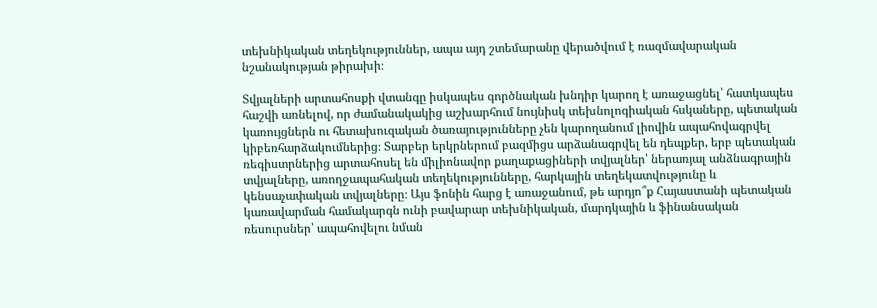տեխնիկական տեղեկություններ, ապա այդ շտեմարանը վերածվում է ռազմավարական նշանակության թիրախի։

Տվյալների արտահոսքի վտանգը իսկապես գործնական խնդիր կարող է առաջացնել՝ հատկապես հաշվի առնելով, որ ժամանակակից աշխարհում նույնիսկ տեխնոլոգիական հսկաները, պետական կառույցներն ու հետախուզական ծառայությունները չեն կարողանում լիովին ապահովագրվել կիբեռհարձակումներից։ Տարբեր երկրներում բազմիցս արձանագրվել են դեպքեր, երբ պետական ռեգիստրներից արտահոսել են միլիոնավոր քաղաքացիների տվյալներ՝ ներառյալ անձնագրային տվյալները, առողջապահական տեղեկությունները, հարկային տեղեկատվությունը և կենսաչափական տվյալները։ Այս ֆոնին հարց է առաջանում, թե արդյո՞ք Հայաստանի պետական կառավարման համակարգն ունի բավարար տեխնիկական, մարդկային և ֆինանսական ռեսուրսներ՝ ապահովելու նման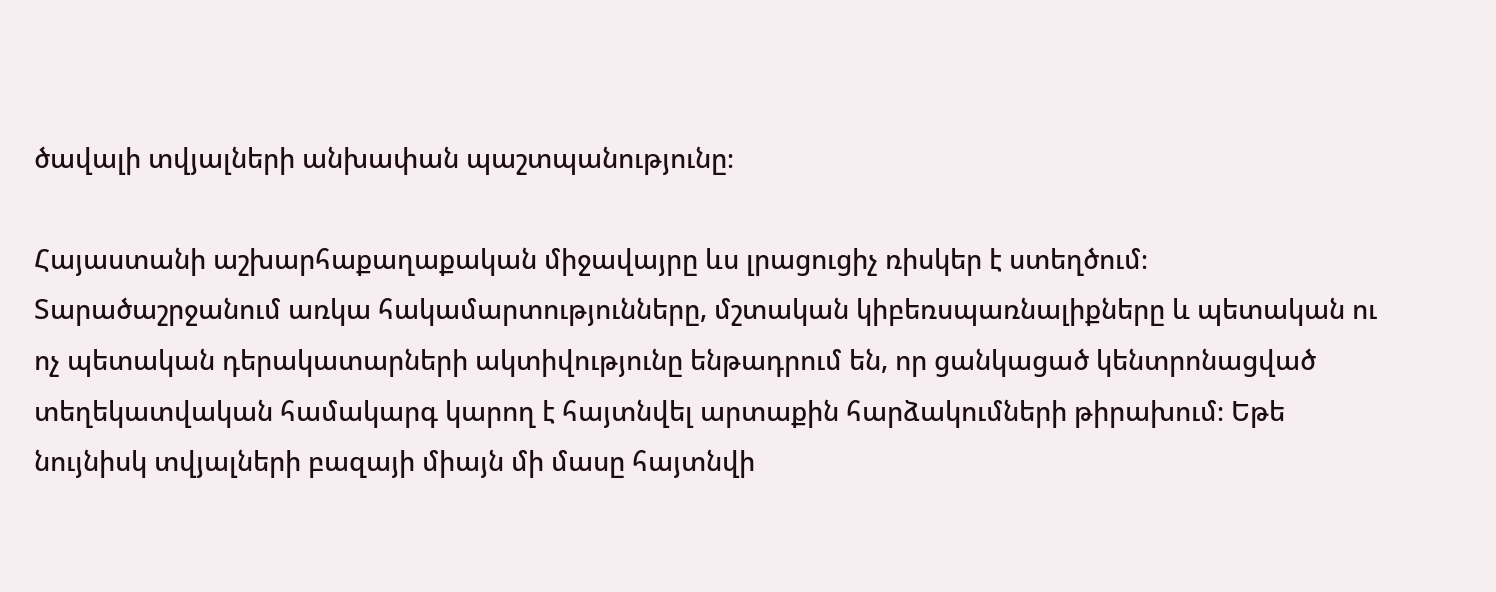ծավալի տվյալների անխափան պաշտպանությունը։

Հայաստանի աշխարհաքաղաքական միջավայրը ևս լրացուցիչ ռիսկեր է ստեղծում։ Տարածաշրջանում առկա հակամարտությունները, մշտական կիբեռսպառնալիքները և պետական ու ոչ պետական դերակատարների ակտիվությունը ենթադրում են, որ ցանկացած կենտրոնացված տեղեկատվական համակարգ կարող է հայտնվել արտաքին հարձակումների թիրախում։ Եթե նույնիսկ տվյալների բազայի միայն մի մասը հայտնվի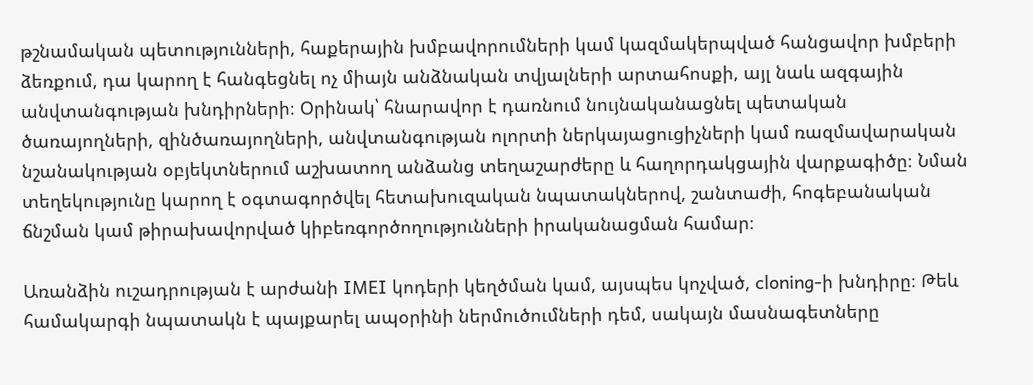թշնամական պետությունների, հաքերային խմբավորումների կամ կազմակերպված հանցավոր խմբերի ձեռքում, դա կարող է հանգեցնել ոչ միայն անձնական տվյալների արտահոսքի, այլ նաև ազգային անվտանգության խնդիրների։ Օրինակ՝ հնարավոր է դառնում նույնականացնել պետական ծառայողների, զինծառայողների, անվտանգության ոլորտի ներկայացուցիչների կամ ռազմավարական նշանակության օբյեկտներում աշխատող անձանց տեղաշարժերը և հաղորդակցային վարքագիծը։ Նման տեղեկությունը կարող է օգտագործվել հետախուզական նպատակներով, շանտաժի, հոգեբանական ճնշման կամ թիրախավորված կիբեռգործողությունների իրականացման համար։

Առանձին ուշադրության է արժանի IMEI կոդերի կեղծման կամ, այսպես կոչված, cloning-ի խնդիրը։ Թեև համակարգի նպատակն է պայքարել ապօրինի ներմուծումների դեմ, սակայն մասնագետները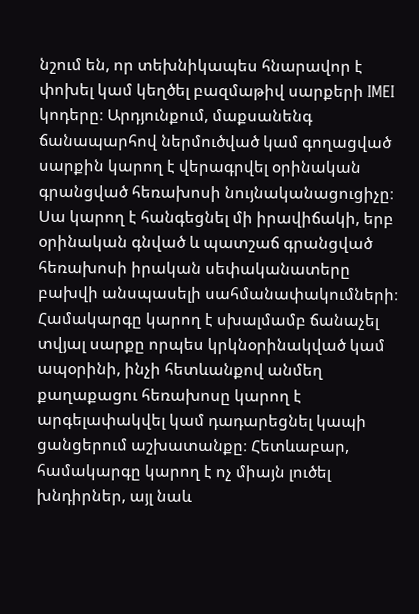նշում են, որ տեխնիկապես հնարավոր է փոխել կամ կեղծել բազմաթիվ սարքերի IMEI կոդերը։ Արդյունքում, մաքսանենգ ճանապարհով ներմուծված կամ գողացված սարքին կարող է վերագրվել օրինական գրանցված հեռախոսի նույնականացուցիչը։ Սա կարող է հանգեցնել մի իրավիճակի, երբ օրինական գնված և պատշաճ գրանցված հեռախոսի իրական սեփականատերը բախվի անսպասելի սահմանափակումների։ Համակարգը կարող է սխալմամբ ճանաչել տվյալ սարքը որպես կրկնօրինակված կամ ապօրինի, ինչի հետևանքով անմեղ քաղաքացու հեռախոսը կարող է արգելափակվել կամ դադարեցնել կապի ցանցերում աշխատանքը։ Հետևաբար, համակարգը կարող է ոչ միայն լուծել խնդիրներ, այլ նաև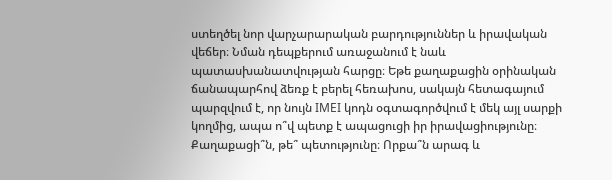ստեղծել նոր վարչարարական բարդություններ և իրավական վեճեր։ Նման դեպքերում առաջանում է նաև պատասխանատվության հարցը։ Եթե քաղաքացին օրինական ճանապարհով ձեռք է բերել հեռախոս, սակայն հետագայում պարզվում է, որ նույն IMEI կոդն օգտագործվում է մեկ այլ սարքի կողմից, ապա ո՞վ պետք է ապացուցի իր իրավացիությունը։ Քաղաքացի՞ն, թե՞ պետությունը։ Որքա՞ն արագ և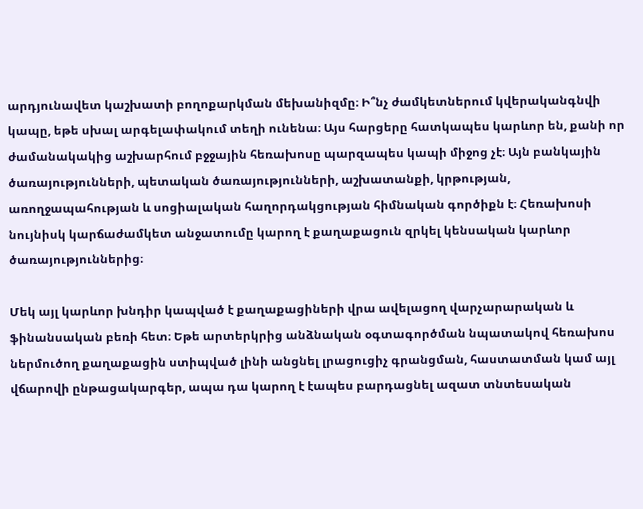արդյունավետ կաշխատի բողոքարկման մեխանիզմը։ Ի՞նչ ժամկետներում կվերականգնվի կապը, եթե սխալ արգելափակում տեղի ունենա։ Այս հարցերը հատկապես կարևոր են, քանի որ ժամանակակից աշխարհում բջջային հեռախոսը պարզապես կապի միջոց չէ։ Այն բանկային ծառայությունների, պետական ծառայությունների, աշխատանքի, կրթության, առողջապահության և սոցիալական հաղորդակցության հիմնական գործիքն է։ Հեռախոսի նույնիսկ կարճաժամկետ անջատումը կարող է քաղաքացուն զրկել կենսական կարևոր ծառայություններից։

Մեկ այլ կարևոր խնդիր կապված է քաղաքացիների վրա ավելացող վարչարարական և ֆինանսական բեռի հետ։ Եթե արտերկրից անձնական օգտագործման նպատակով հեռախոս ներմուծող քաղաքացին ստիպված լինի անցնել լրացուցիչ գրանցման, հաստատման կամ այլ վճարովի ընթացակարգեր, ապա դա կարող է էապես բարդացնել ազատ տնտեսական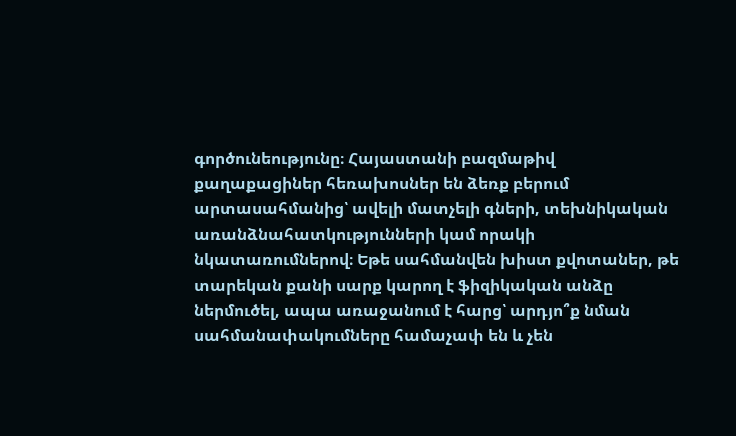գործունեությունը։ Հայաստանի բազմաթիվ քաղաքացիներ հեռախոսներ են ձեռք բերում արտասահմանից՝ ավելի մատչելի գների, տեխնիկական առանձնահատկությունների կամ որակի նկատառումներով։ Եթե սահմանվեն խիստ քվոտաներ, թե տարեկան քանի սարք կարող է ֆիզիկական անձը ներմուծել, ապա առաջանում է հարց՝ արդյո՞ք նման սահմանափակումները համաչափ են և չեն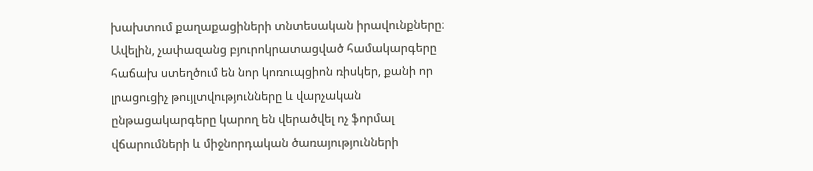խախտում քաղաքացիների տնտեսական իրավունքները։ Ավելին, չափազանց բյուրոկրատացված համակարգերը հաճախ ստեղծում են նոր կոռուպցիոն ռիսկեր, քանի որ լրացուցիչ թույլտվությունները և վարչական ընթացակարգերը կարող են վերածվել ոչ ֆորմալ վճարումների և միջնորդական ծառայությունների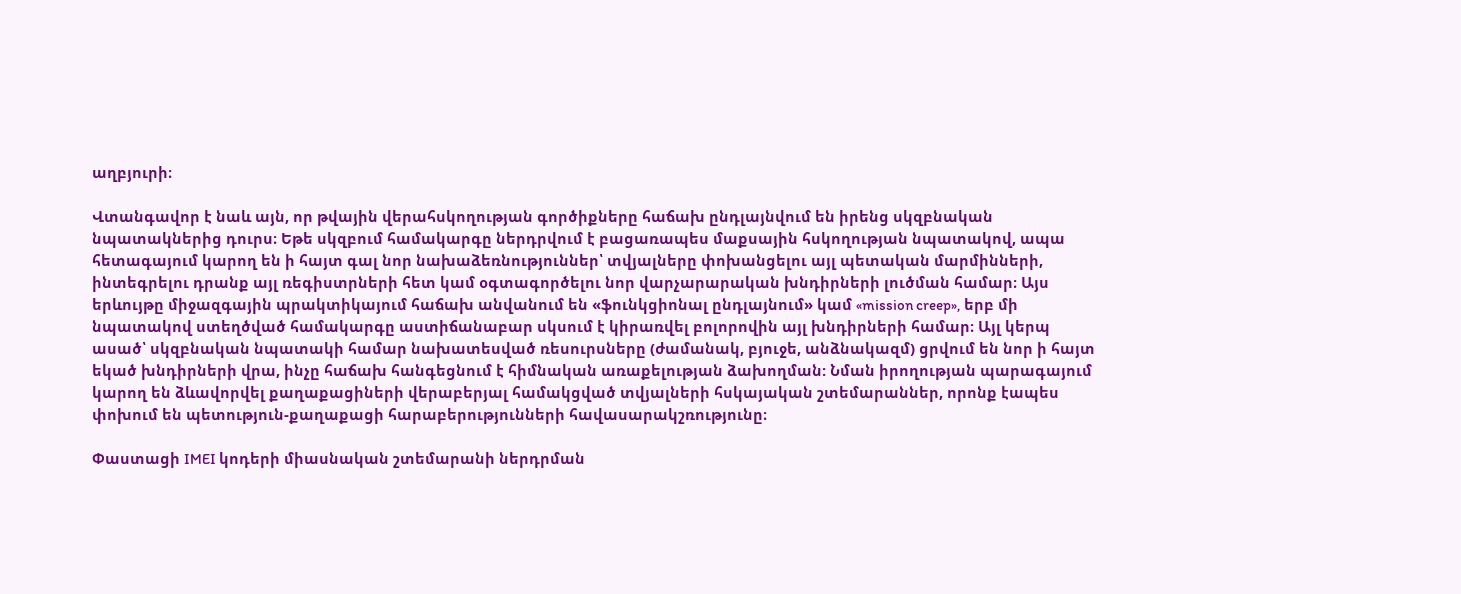աղբյուրի։

Վտանգավոր է նաև այն, որ թվային վերահսկողության գործիքները հաճախ ընդլայնվում են իրենց սկզբնական նպատակներից դուրս։ Եթե սկզբում համակարգը ներդրվում է բացառապես մաքսային հսկողության նպատակով, ապա հետագայում կարող են ի հայտ գալ նոր նախաձեռնություններ՝ տվյալները փոխանցելու այլ պետական մարմինների, ինտեգրելու դրանք այլ ռեգիստրների հետ կամ օգտագործելու նոր վարչարարական խնդիրների լուծման համար։ Այս երևույթը միջազգային պրակտիկայում հաճախ անվանում են «ֆունկցիոնալ ընդլայնում» կամ «mission creep», երբ մի նպատակով ստեղծված համակարգը աստիճանաբար սկսում է կիրառվել բոլորովին այլ խնդիրների համար։ Այլ կերպ ասած՝ սկզբնական նպատակի համար նախատեսված ռեսուրսները (ժամանակ, բյուջե, անձնակազմ) ցրվում են նոր ի հայտ եկած խնդիրների վրա, ինչը հաճախ հանգեցնում է հիմնական առաքելության ձախողման: Նման իրողության պարագայում կարող են ձևավորվել քաղաքացիների վերաբերյալ համակցված տվյալների հսկայական շտեմարաններ, որոնք էապես փոխում են պետություն-քաղաքացի հարաբերությունների հավասարակշռությունը։

Փաստացի IMEI կոդերի միասնական շտեմարանի ներդրման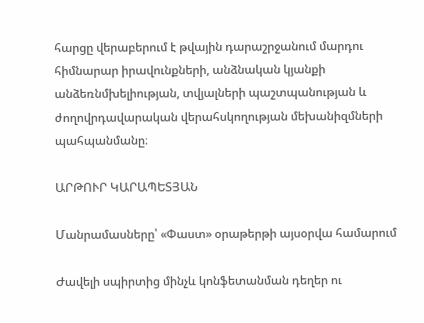հարցը վերաբերում է թվային դարաշրջանում մարդու հիմնարար իրավունքների, անձնական կյանքի անձեռնմխելիության, տվյալների պաշտպանության և ժողովրդավարական վերահսկողության մեխանիզմների պահպանմանը։

ԱՐԹՈՒՐ ԿԱՐԱՊԵՏՅԱՆ

Մանրամասները՝ «Փաստ» օրաթերթի այսօրվա համարում

Ժավելի սպիրտից մինչև կոնֆետանման դեղեր ու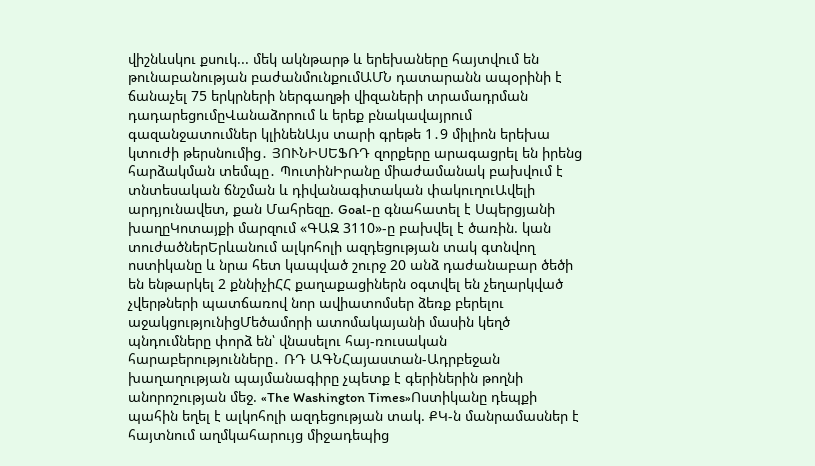վիշնևսկու քսուկ... մեկ ակնթարթ և երեխաները հայտվում են թունաբանության բաժանմունքումԱՄՆ դատարանն ապօրինի է ճանաչել 75 երկրների ներգաղթի վիզաների տրամադրման դադարեցումըՎանաձորում և երեք բնակավայրում գազանջատումներ կլինենԱյս տարի գրեթե 1․9 միլիոն երեխա կտուժի թերսնումից․ ՅՈՒՆԻՍԵՖՌԴ զորքերը արագացրել են իրենց հարձակման տեմպը․ ՊուտինԻրանը միաժամանակ բախվում է տնտեսական ճնշման և դիվանագիտական փակուղուԱվելի արդյունավետ, քան Մահրեզը. Goal-ը գնահատել է Սպերցյանի խաղըԿոտայքի մարզում «ԳԱԶ 3110»-ը բախվել է ծառին. կան տուժածներԵրևանում ալկոհոլի ազդեցության տակ գտնվող ոստիկանը և նրա հետ կապված շուրջ 20 անձ դաժանաբար ծեծի են ենթարկել 2 քննիչիՀՀ քաղաքացիներն օգտվել են չեղարկված չվերթների պատճառով նոր ավիատոմսեր ձեռք բերելու աջակցությունիցՄեծամորի ատոմակայանի մասին կեղծ պնդումները փորձ են՝ վնասելու հայ-ռուսական հարաբերությունները․ ՌԴ ԱԳՆՀայաստան-Ադրբեջան խաղաղության պայմանագիրը չպետք է գերիներին թողնի անորոշության մեջ. «The Washington Times»Ոստիկանը դեպքի պահին եղել է ալկոհոլի ազդեցության տակ. ՔԿ-ն մանրամասներ է հայտնում աղմկահարույց միջադեպից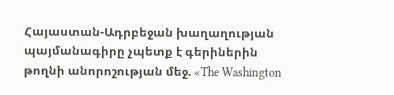Հայաստան-Ադրբեջան խաղաղության պայմանագիրը չպետք է գերիներին թողնի անորոշության մեջ. «The Washington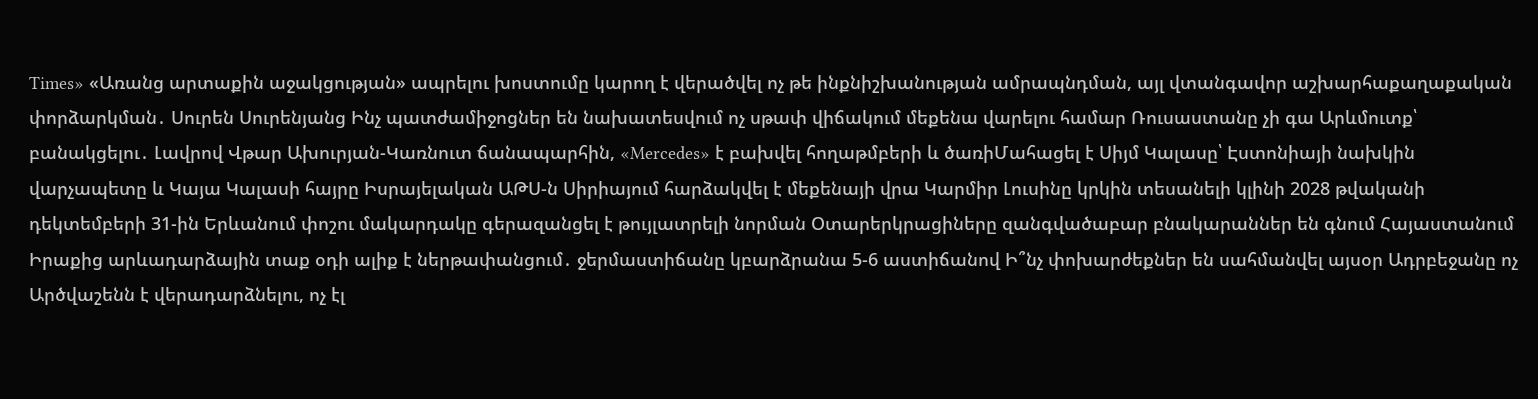Times» «Առանց արտաքին աջակցության» ապրելու խոստումը կարող է վերածվել ոչ թե ինքնիշխանության ամրապնդման, այլ վտանգավոր աշխարհաքաղաքական փորձարկման․ Սուրեն Սուրենյանց Ինչ պատժամիջոցներ են նախատեսվում ոչ սթափ վիճակում մեքենա վարելու համար Ռուսաստանը չի գա Արևմուտք՝ բանակցելու․ Լավրով Վթար Ախուրյան-Կառնուտ ճանապարհին, «Mercedes» է բախվել հողաթմբերի և ծառիՄահացել է Սիյմ Կալասը՝ Էստոնիայի նախկին վարչապետը և Կայա Կալասի հայրը Իսրայելական ԱԹՍ-ն Սիրիայում հարձակվել է մեքենայի վրա Կարմիր Լուսինը կրկին տեսանելի կլինի 2028 թվականի դեկտեմբերի 31-ին Երևանում փոշու մակարդակը գերազանցել է թույլատրելի նորման Օտարերկրացիները զանգվածաբար բնակարաններ են գնում Հայաստանում Իրաքից արևադարձային տաք օդի ալիք է ներթափանցում․ ջերմաստիճանը կբարձրանա 5-6 աստիճանով Ի՞նչ փոխարժեքներ են սահմանվել այսօր Ադրբեջանը ոչ Արծվաշենն է վերադարձնելու, ոչ էլ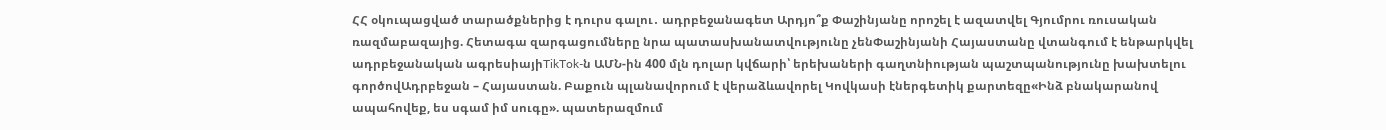ՀՀ օկուպացված տարածքներից է դուրս գալու․ ադրբեջանագետ Արդյո՞ք Փաշինյանը որոշել է ազատվել Գյումրու ռուսական ռազմաբազայից. Հետագա զարգացումները նրա պատասխանատվությունը չենՓաշինյանի Հայաստանը վտանգում է ենթարկվել ադրբեջանական ագրեսիայիTikTok-ն ԱՄՆ-ին 400 մլն դոլար կվճարի՝ երեխաների գաղտնիության պաշտպանությունը խախտելու գործովԱդրբեջան – Հայաստան. Բաքուն պլանավորում է վերաձևավորել Կովկասի էներգետիկ քարտեզը«Ինձ բնակարանով ապահովեք, ես սգամ իմ սուգը». պատերազմում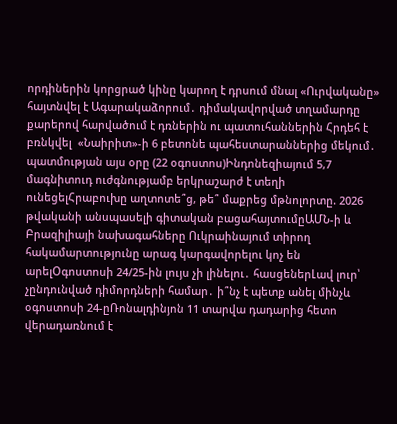որդիներին կորցրած կինը կարող է դրսում մնալ «Ուրվականը» հայտնվել է Ագարակաձորում․ դիմակավորված տղամարդը քարերով հարվածում է դռներին ու պատուհաններին Հրդեհ է բռնկվել  «Նաիրիտ»-ի 6 բետոնե պահեստարաններից մեկում․ պատմության այս օրը (22 օգոստոս)Ինդոնեզիայում 5,7 մագնիտուդ ուժգնությամբ երկրաշարժ է տեղի ունեցելՀրաբուխը աղտոտե՞ց, թե՞ մաքրեց մթնոլորտը. 2026 թվականի անսպասելի գիտական բացահայտումըԱՄՆ-ի և Բրազիլիայի նախագահները Ուկրաինայում տիրող հակամարտությունը արագ կարգավորելու կոչ են արելՕգոստոսի 24/25-ին լույս չի լինելու․ հասցեներԼավ լուր՝ չընդունված դիմորդների համար․ ի՞նչ է պետք անել մինչև օգոստոսի 24-ըՌոնալդինյոն 11 տարվա դադարից հետո վերադառնում է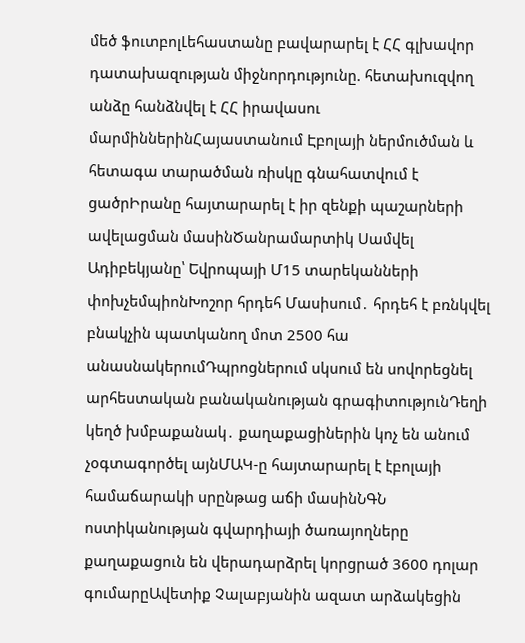մեծ ֆուտբոլԼեհաստանը բավարարել է ՀՀ գլխավոր դատախազության միջնորդությունը. հետախուզվող անձը հանձնվել է ՀՀ իրավասու մարմիններինՀայաստանում Էբոլայի ներմուծման և հետագա տարածման ռիսկը գնահատվում է ցածրԻրանը հայտարարել է իր զենքի պաշարների ավելացման մասինԾանրամարտիկ Սամվել Ադիբեկյանը՝ Եվրոպայի Մ15 տարեկանների փոխչեմպիոնԽոշոր հրդեհ Մասիսում․ հրդեհ է բռնկվել բնակչին պատկանող մոտ 2500 հա անասնակերումԴպրոցներում սկսում են սովորեցնել արհեստական բանականության գրագիտությունԴեղի կեղծ խմբաքանակ․ քաղաքացիներին կոչ են անում չօգտագործել այնՄԱԿ-ը հայտարարել է էբոլայի համաճարակի սրընթաց աճի մասինՆԳՆ ոստիկանության գվարդիայի ծառայողները քաղաքացուն են վերադարձրել կորցրած 3600 դոլար գումարըԱվետիք Չալաբյանին ազատ արձակեցին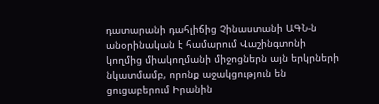դատարանի դահլիճից Չինաստանի ԱԳՆ-ն անօրինական է համարում Վաշինգտոնի կողմից միակողմանի միջոցներն այն երկրների նկատմամբ, որոնք աջակցություն են ցուցաբերում Իրանին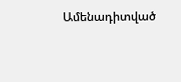Ամենադիտված